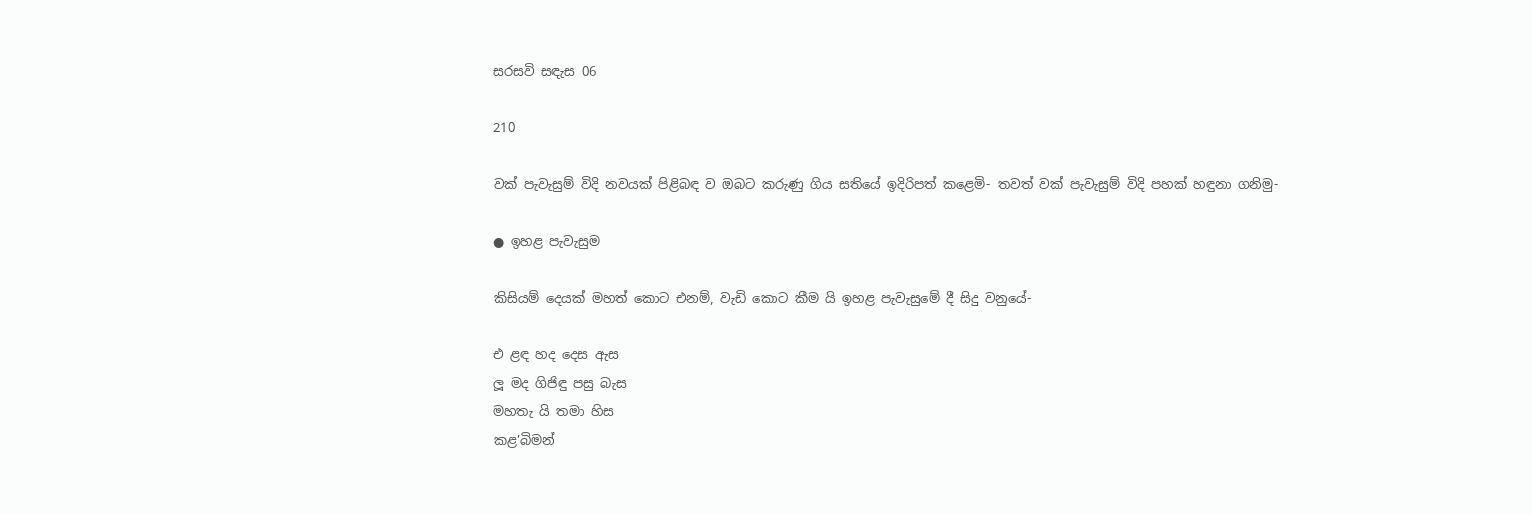සරසවි සඳැස 06

210

වක් පැවැසුම් විදි නවයක් පිළිබඳ ව ඔබට කරුණු ගිය සතියේ ඉදිරිපත් කළෙමි- තවත් වක් පැවැසුම් විදි පහක් හඳුනා ගනිමු-

● ඉහළ පැවැසුම

කිසියම් දෙයක් මහත් කොට එනම්, වැඩි කොට කීම යි ඉහළ පැවැසුමේ දී සිදු වනුයේ-

එ ළඳ හද දෙස ඇස
ලූ මද ගිජිඳු පසු බැස
මහතැ යි තමා හිස
කළ’බිමන්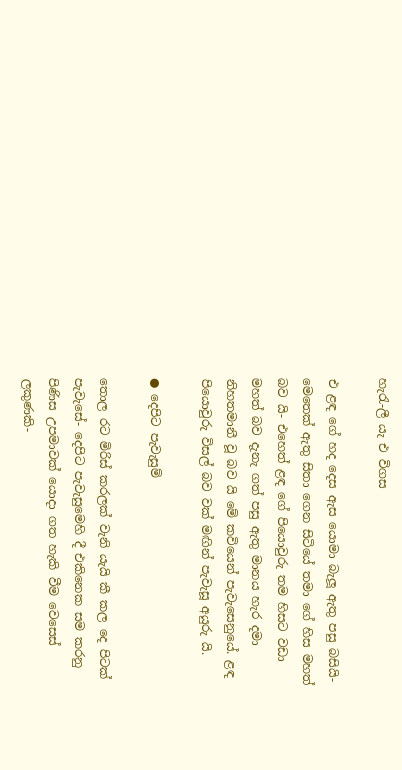හැරැ-ලී යැ එ විගස

එ ළඳ ගේ හද දෙස ඇස යොමා බැලූ ඇතු පසු බසියි- මෙතෙක් ඇතු සිතා ගෙන සිටියේ තමා ගේ හිස මහත් බව යි- එහෙත් ළඳ ගේ පියොවුරු තම හිසට වඩා මහත් බව දැනැ ගත් පසු ඇතු මානය හැර දමා නිහතමානී වූ බව යි මේ කවියෙන් පැවැසෙනුයේ. ළඳ පියොවුරු විසල් බව වක් මඟින් පැවැසූ අයුරු යි.

● දෙපිට පැවැසුම්

තොල රට මිරිස් කරලක් වැනි යැයි කී කල දෙ පිටක් පැවැසේ- දෙපිට පැවැසුමෙහි දී එකිනෙක සම කරනු පිණිස උපමාවක් යොදා ගත හැකි වීම වෙසෙස් ලකුණකි-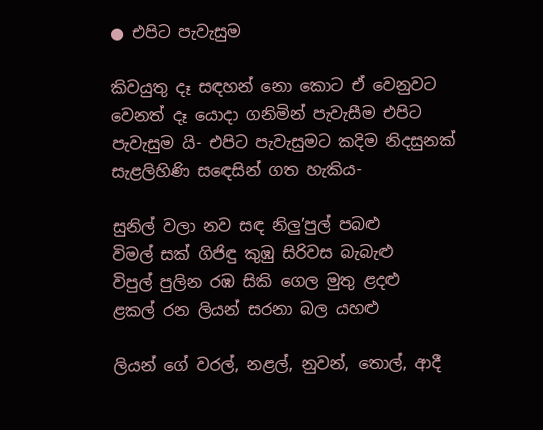● එපිට පැවැසුම

කිවයුතු දෑ සඳහන් නො කොට ඒ වෙනුවට වෙනත් දෑ යොදා ගනිමින් පැවැසීම එපිට පැවැසුම යි- එපිට පැවැසුමට කදිම නිදසුනක් සැළලිහිණි සඳෙසින් ගත හැකිය-

සුනිල් වලා නව සඳ නිලු’පුල් පබළු
විමල් සක් ගිජිඳු කුඹු සිරිවස බැබැළු
විපුල් පුලින රඹ සිකි ගෙල මුතු ළදළු
ළකල් රන ලියන් සරනා බල යහළු

ලියන් ගේ වරල්, නළල්, නුවන්, තොල්, ආදී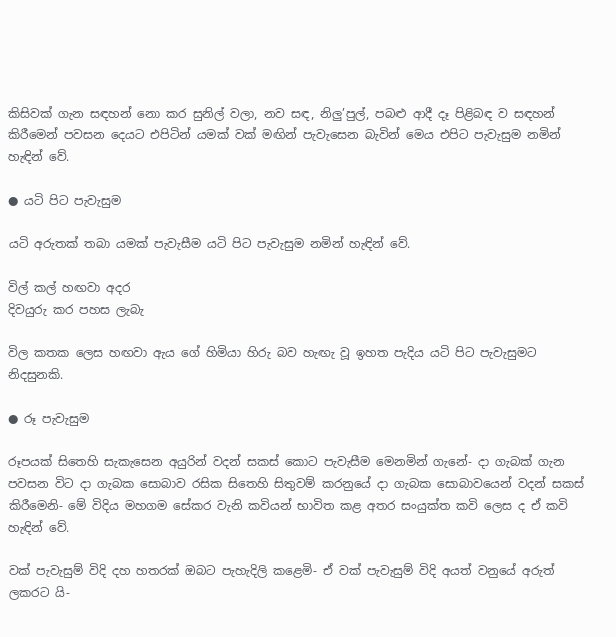කිසිවක් ගැන සඳහන් නො කර සුනිල් වලා, නව සඳ, නිලු’පුල්, පබළු ආදී දෑ පිළිබඳ ව සඳහන් කිරීමෙන් පවසන දෙයට එපිටින් යමක් වක් මඟින් පැවැසෙන බැවින් මෙය එපිට පැවැසුම නමින් හැඳින් වේ.

● යටි පිට පැවැසුම

යටි අරුතක් තබා යමක් පැවැසීම යටි පිට පැවැසුම නමින් හැඳින් වේ.

විල් කල් හඟවා අදර
දිවයුරු කර පහස ලැබැ

විල කතක ලෙස හඟවා ඇය ගේ හිමියා හිරු බව හැඟැ වූ ඉහත පැදිය යටි පිට පැවැසුමට නිදසුනකි.

● රූ පැවැසුම

රූපයක් සිතෙහි සැකැසෙන අයුරින් වදන් සකස් කොට පැවැසීම මෙනමින් ගැනේ- දා ගැබක් ගැන පවසන විට දා ගැබක සොබාව රසික සිතෙහි සිතුවම් කරනුයේ දා ගැබක සොබාවයෙන් වදන් සකස් කිරීමෙනි- මේ විදිය මහගම සේකර වැනි කවියන් භාවිත කළ අතර සංයුක්ත කවි ලෙස ද ඒ කවි හැඳින් වේ.

වක් පැවැසුම් විදි දහ හතරක් ඔබට පැහැදිලි කළෙමි- ඒ වක් පැවැසුම් විදි අයත් වනුයේ අරුත් ලකරට යි-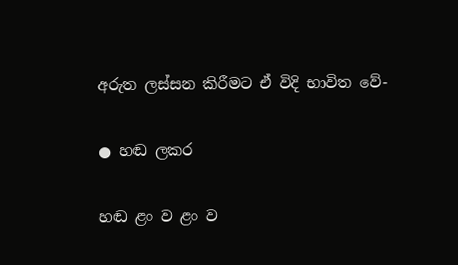අරුත ලස්සන කිරීමට ඒ විදි භාවිත වේ-

● හඬ ලකර

හඬ ළං ව ළං ව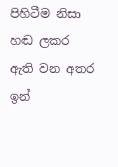පිහිටීම නිසා හඬ ලකර ඇති වන අතර ඉන්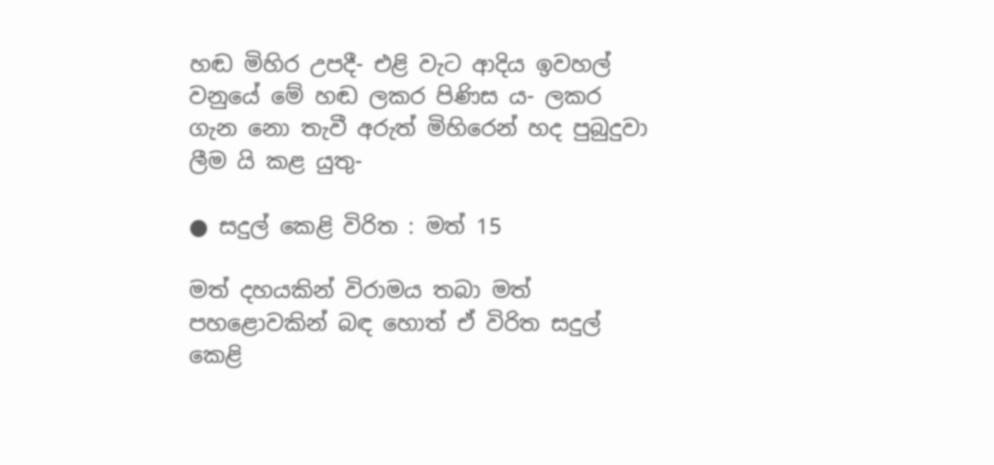හඬ මිහිර උපදී- එළි වැට ආදිය ඉවහල් වනුයේ මේ හඬ ලකර පිණිස ය- ලකර ගැන නො තැවී අරුත් මිහිරෙන් හද පුබුදුවා ලීම යි කළ යුතු-

● සදුල් කෙළි විරිත : මත් 15

මත් දහයකින් විරාමය තබා මත් පහළොවකින් බඳ හොත් ඒ විරිත සදුල් කෙළි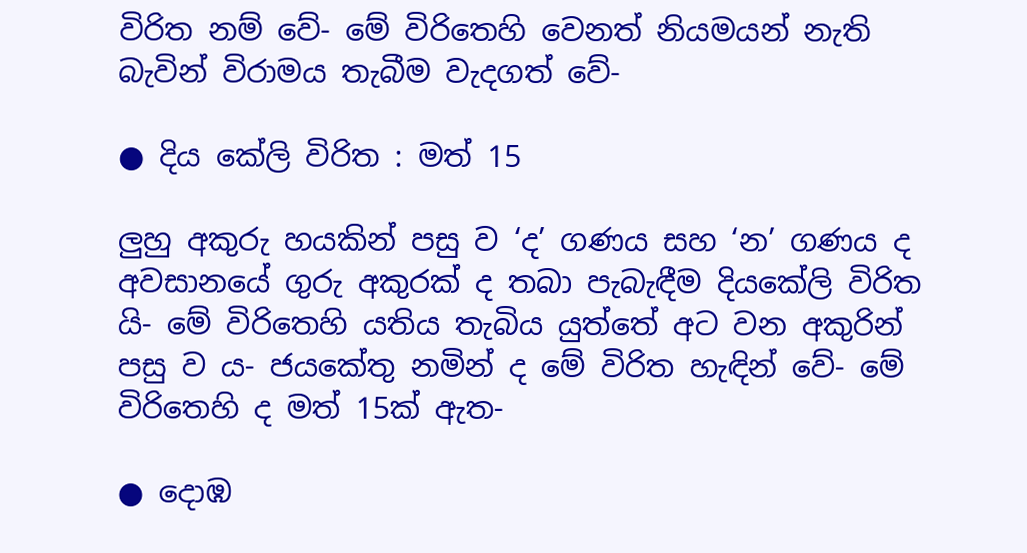විරිත නම් වේ- මේ විරිතෙහි වෙනත් නියමයන් නැති බැවින් විරාමය තැබීම වැදගත් වේ-

● දිය කේලි විරිත : මත් 15

ලුහු අකුරු හයකින් පසු ව ‘ද’ ගණය සහ ‘න’ ගණය ද අවසානයේ ගුරු අකුරක් ද තබා පැබැඳීම දියකේලි විරිත යි- මේ විරිතෙහි යතිය තැබිය යුත්තේ අට වන අකුරින් පසු ව ය- ජයකේතු නමින් ද මේ විරිත හැඳින් වේ- මේ විරිතෙහි ද මත් 15ක් ඇත-

● දොඹ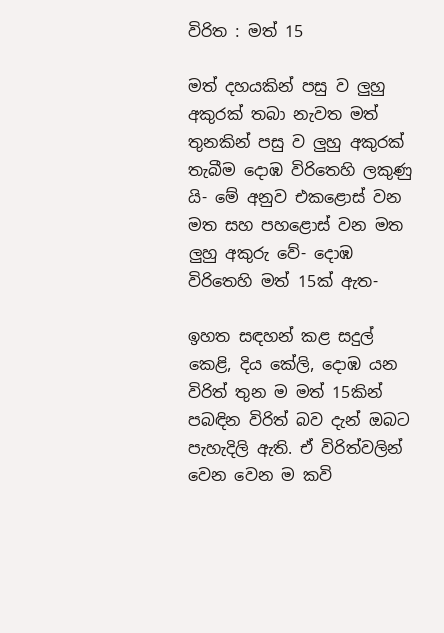විරිත : මත් 15

මත් දහයකින් පසු ව ලුහු අකුරක් තබා නැවත මත් තුනකින් පසු ව ලුහු අකුරක් තැබීම දොඹ විරිතෙහි ලකුණු යි- මේ අනුව එකළොස් වන මත සහ පහළොස් වන මත ලුහු අකුරු වේ- දොඹ විරිතෙහි මත් 15ක් ඇත-

ඉහත සඳහන් කළ සදුල් කෙළි, දිය කේලි, දොඹ යන විරිත් තුන ම මත් 15කින් පබඳින විරිත් බව දැන් ඔබට පැහැදිලි ඇති. ඒ විරිත්වලින් වෙන වෙන ම කවි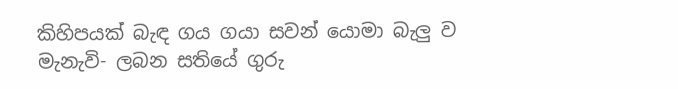කිහිපයක් බැඳ ගය ගයා සවන් යොමා බැලු ව මැනැවි- ලබන සතියේ ගුරු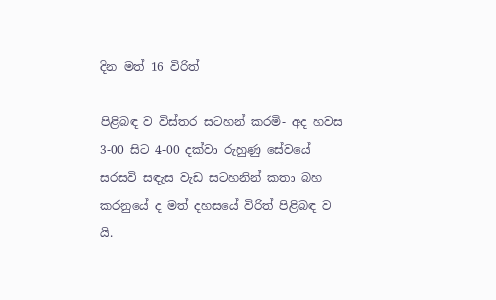දින මත් 16 විරිත්

පිළිබඳ ව විස්තර සටහන් කරමි- අද හවස 3-00 සිට 4-00 දක්වා රුහුණු සේවයේ සරසවි සඳැස වැඩ සටහනින් කතා බහ කරනුයේ ද මත් දහසයේ විරිත් පිළිබඳ ව යි.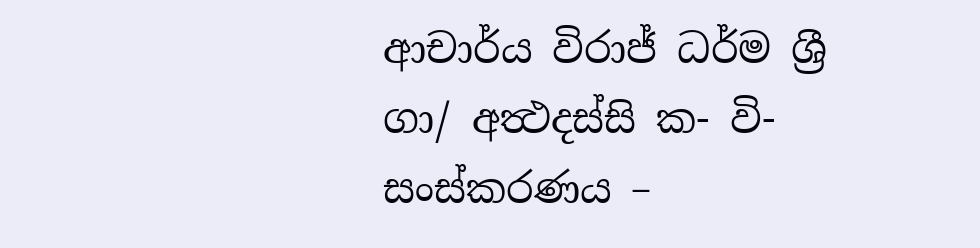ආචාර්ය විරාජ් ධර්ම ශ්‍රී
ගා/ අත්‍ථදස්සි ක- වි-
සංස්කරණය –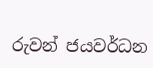රුවන් ජයවර්ධන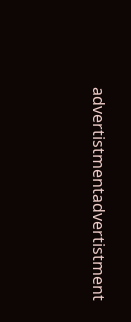advertistmentadvertistment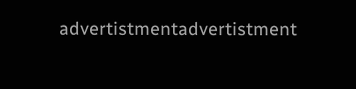advertistmentadvertistment